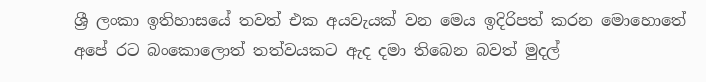ශ්‍රී ලංකා ඉතිහාසයේ තවත් එක අයවැයක් වන මෙය ඉදිරිපත් කරන මොහොතේ අපේ රට බංකොලොත් තත්වයකට ඇද දමා තිබෙන බවත් මුදල්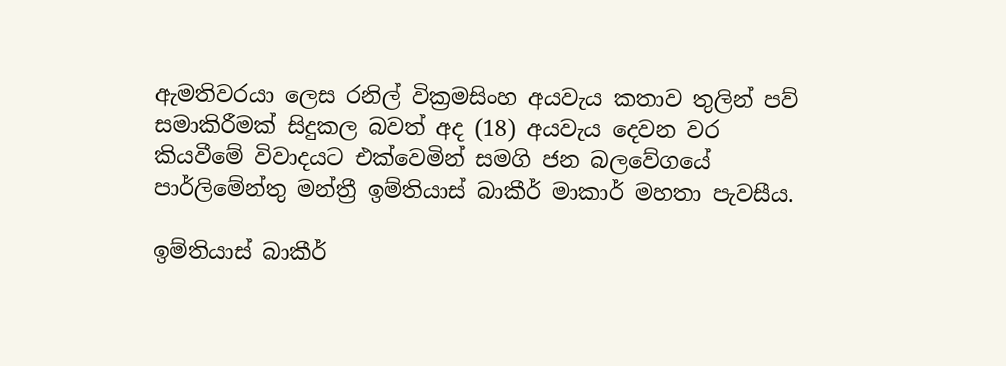ඇමතිවරයා ලෙස රනිල් වික්‍රමසිංහ අයවැය කතාව තුලින් පව් සමාකිරීමක් සිදුකල බවත් අද (18) අයවැය දෙවන වර කියවීමේ විවාදයට එක්වෙමින් සමගි ජන බලවේගයේ පාර්ලිමේන්තු මන්ත්‍රී ඉම්තියාස් බාකීර් මාකාර් මහතා පැවසීය.

ඉම්තියාස් බාකීර්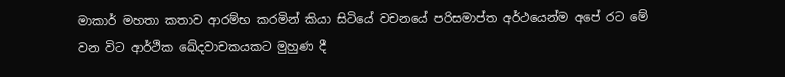මාකාර් මහතා කතාව ආරම්භ කරමින් කියා සිටියේ වචනයේ පරිසමාප්ත අර්ථයෙන්ම අපේ රට මේ වන විට ආර්ථික ඛේදවාචකයකට මුහුණ දී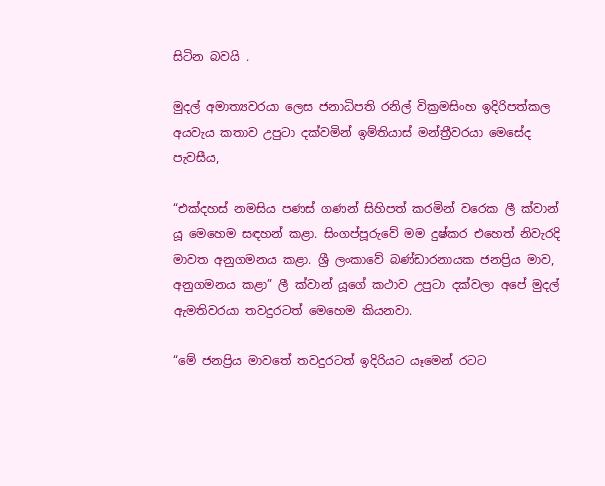සිටින බවයි .

මුදල් අමාත්‍යවරයා ලෙස ජනාධිපති රනිල් වික්‍රමසිංහ ඉදිරිපත්කල අයවැය කතාව උපුටා දක්වමින් ඉම්තියාස් මන්ත්‍රීවරයා මෙසේද පැවසීය,

“එක්දහස් නමසිය පණස් ගණන් සිහිපත් කරමින් වරෙක ලී ක්වාන් යූ මෙහෙම සඳහන් කළා. සිංගප්පූරුවේ මම දුෂ්කර එහෙත් නිවැරදි මාවත අනුගමනය කළා. ශ්‍රී ලංකාවේ බණ්ඩාරනායක ජනප්‍රිය මාව, අනුගමනය කළා” ලී ක්වාන් යූගේ කථාව උපුටා දක්වලා අපේ මුදල් ඇමතිවරයා තවදුරටත් මෙහෙම කියනවා.

“මේ ජනප්‍රිය මාවතේ තවදුරටත් ඉදිරියට යෑමෙන් රටට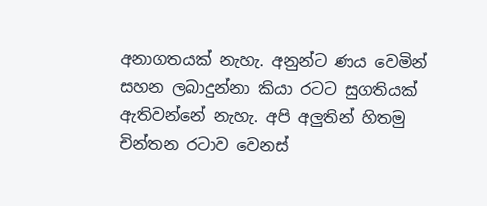අනාගතයක් නැහැ. අනුන්ට ණය වෙමින් සහන ලබාදුන්නා කියා රටට සුගතියක් ඇතිවන්නේ නැහැ. අපි අලුතින් හිතමු චින්තන රටාව වෙනස්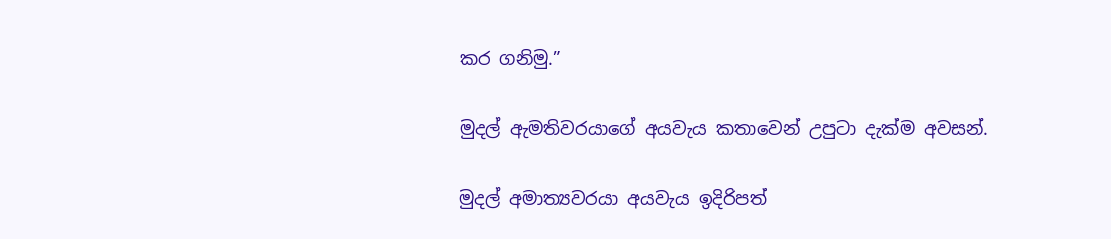කර ගනිමු.”

මුදල් ඇමතිවරයාගේ අයවැය කතාවෙන් උපුටා දැක්ම අවසන්.

මුදල් අමාත්‍යවරයා අයවැය ඉදිරිපත්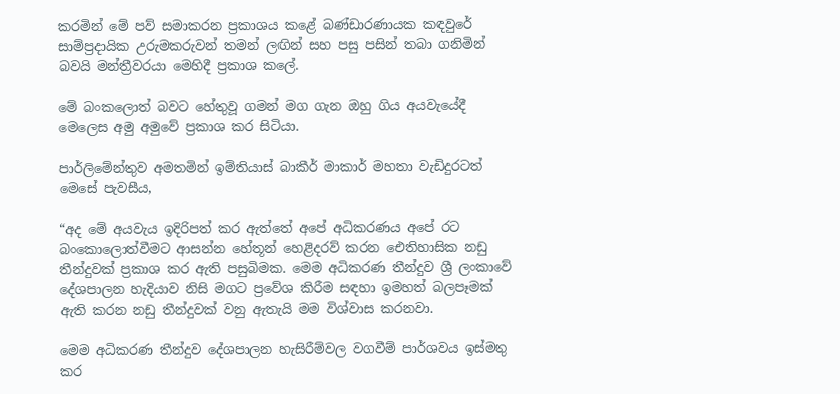කරමින් මේ පව් සමාකරන ප්‍රකාශය කළේ බණ්ඩාරණායක කඳවුරේ සාම්ප්‍රදායික උරුමකරුවන් තමන් ලඟින් සහ පසු පසින් තබා ගනිමින් බවයි මන්ත්‍රීවරයා මෙහිදී ප්‍රකාශ කලේ.

මේ බංකලොත් බවට හේතුවූ ගමන් මග ගැන ඔහු ගිය අයවැයේදී මෙලෙස අමු අමුවේ ප්‍රකාශ කර සිටියා.

පාර්ලිමේන්තුව අමතමින් ඉම්තියාස් බාකීර් මාකාර් මහතා වැඩිදුරටත් මෙසේ පැවසීය,

“අද මේ අයවැය ඉදිරිපත් කර ඇත්තේ අපේ අධිකරණය අපේ රට බංකොලොත්වීමට ආසන්න හේතූන් හෙළිදරව් කරන ඓතිහාසික නඩු තීන්දුවක් ප්‍රකාශ කර ඇති පසුබිමක. මෙම අධිකරණ තීන්දුව ශ්‍රී ලංකාවේ දේශපාලන හැදියාව නිසි මගට ප්‍රවේශ කිරීම සඳහා ඉමහත් බලපෑමක් ඇති කරන නඩු තීන්දුවක් වනු ඇතැයි මම විශ්වාස කරනවා.

මෙම අධිකරණ තීන්දුව දේශපාලන හැසිරීම්වල වගවීම් පාර්ශවය ඉස්මතු කර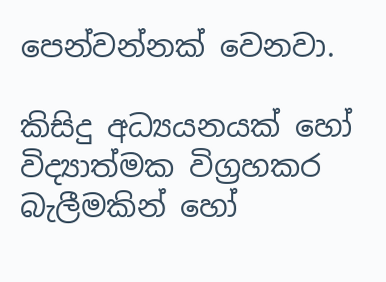පෙන්වන්නක් වෙනවා.

කිසිදු අධ්‍යයනයක් හෝ විද්‍යාත්මක විග්‍රහකර බැලීමකින් හෝ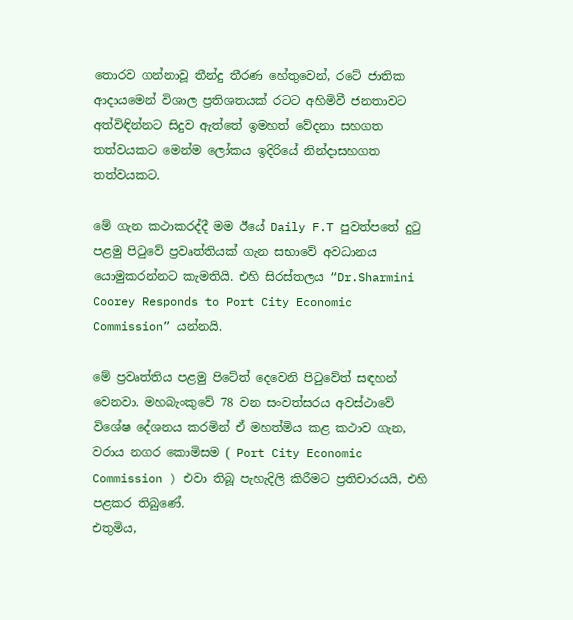තොරව ගන්නාවූ තීන්දු තීරණ හේතුවෙන්, රටේ ජාතික ආදායමෙන් විශාල ප්‍රතිශතයක් රටට අහිමිවී ජනතාවට අත්විඳින්නට සිදුව ඇත්තේ ඉමහත් වේදනා සහගත තත්වයකට මෙන්ම ලෝකය ඉදිරියේ නින්දාසහගත තත්වයකට.

මේ ගැන කථාකරද්දී මම ඊයේ Daily F.T පුවත්පතේ දුටු පළමු පිටුවේ ප්‍රවෘත්තියක් ගැන සභාවේ අවධානය යොමුකරන්නට කැමතියි. එහි සිරස්තලය “Dr.Sharmini Coorey Responds to Port City Economic Commission” යන්නයි.

මේ ප්‍රවෘත්තිය පළමු පිටේත් දෙවෙනි පිටුවේත් සඳහන් වෙනවා. මහබැංකුවේ 78 වන සංවත්සරය අවස්ථාවේ විශේෂ දේශනය කරමින් ඒ මහත්මිය කළ කථාව ගැන, වරාය නගර කොමිසම ( Port City Economic Commission ) එවා තිබූ පැහැදිලි කිරීමට ප්‍රතිචාරයයි, එහි පළකර තිබුණේ.
එතුමිය,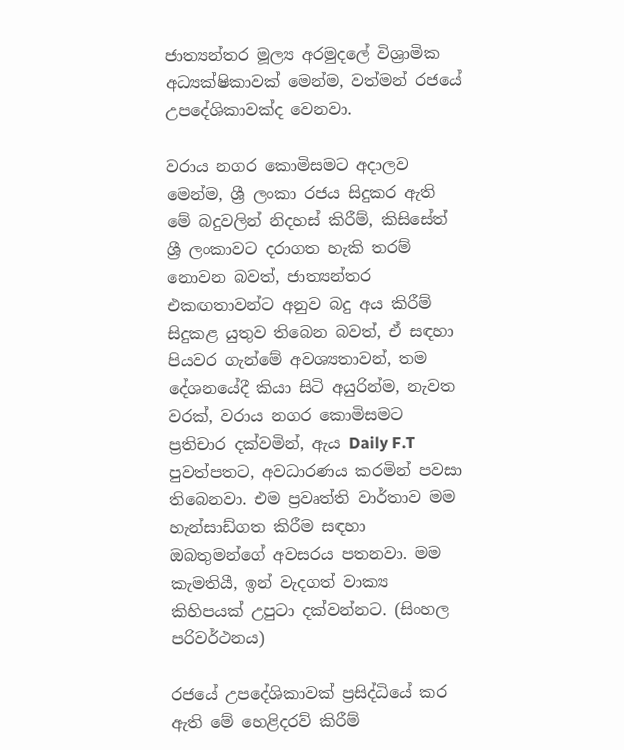ජාත්‍යන්තර මූල්‍ය අරමුදලේ විශ්‍රාමික අධ්‍යක්ෂිකාවක් මෙන්ම, වත්මන් රජයේ උපදේශිකාවක්ද වෙනවා.

වරාය නගර කොමිසමට අදාලව මෙන්ම, ශ්‍රී ලංකා රජය සිදුකර ඇති මේ බදුවලින් නිදහස් කිරීම්, කිසිසේත් ශ්‍රී ලංකාවට දරාගත හැකි තරම් නොවන බවත්, ජාත්‍යන්තර එකඟතාවන්ට අනුව බදු අය කිරීම් සිදුකළ යුතුව තිබෙන බවත්, ඒ සඳහා පියවර ගැන්මේ අවශ්‍යතාවන්, තම දේශනයේදී කියා සිටි අයුරින්ම, නැවත වරක්, වරාය නගර කොමිසමට ප්‍රතිචාර දක්වමින්, ඇය Daily F.T පුවත්පතට, අවධාරණය කරමින් පවසා තිබෙනවා. එම ප්‍රවෘත්ති වාර්තාව මම හැන්සාඩ්ගත කිරීම සඳහා ඔබතුමන්ගේ අවසරය පතනවා. මම කැමතියී, ඉන් වැදගත් වාක්‍ය කිහිපයක් උපුටා දක්වන්නට. (සිංහල පරිවර්ථනය)

රජයේ උපදේශිකාවක් ප්‍රසිද්ධියේ කර ඇති මේ හෙළිදරව් කිරීම්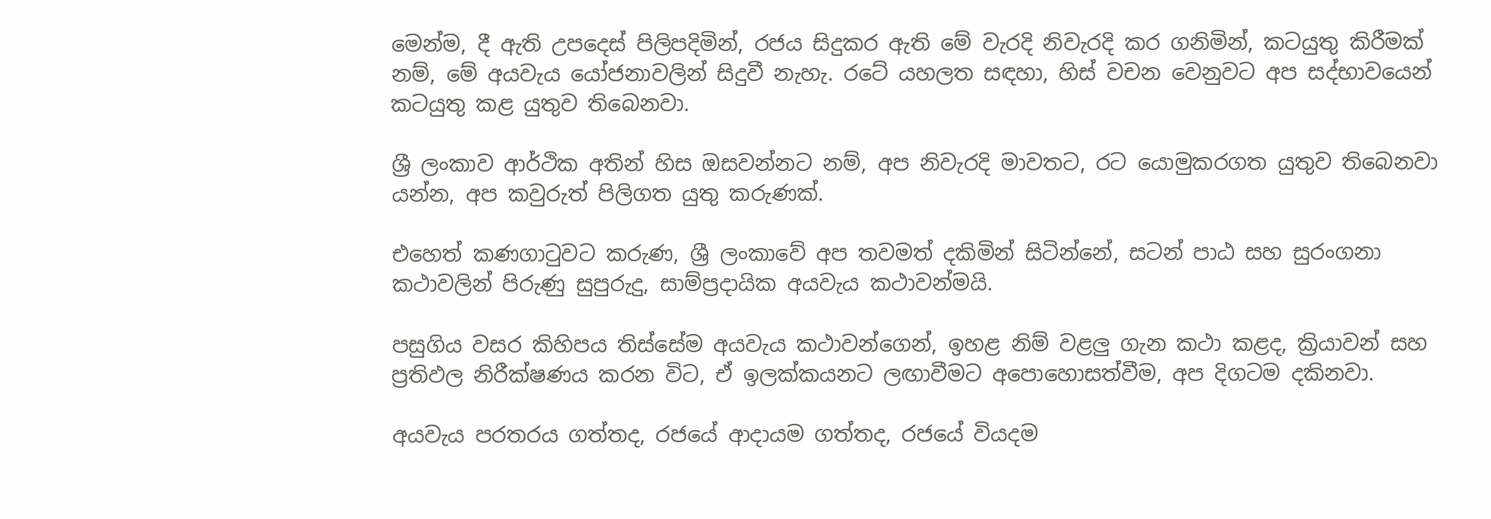මෙන්ම, දී ඇති උපදෙස් පිලිපදිමින්, රජය සිදුකර ඇති මේ වැරදි නිවැරදි කර ගනිමින්, කටයුතු කිරීමක් නම්, මේ අයවැය යෝජනාවලින් සිදුවී නැහැ. රටේ යහලත සඳහා, හිස් වචන වෙනුවට අප සද්භාවයෙන් කටයුතු කළ යුතුව තිබෙනවා.

ශ්‍රී ලංකාව ආර්ථික අතින් හිස ඔසවන්නට නම්, අප නිවැරදි මාවතට, රට යොමුකරගත යුතුව තිබෙනවා යන්න, අප කවුරුත් පිලිගත යුතු කරුණක්.

එහෙත් කණගාටුවට කරුණ, ශ්‍රී ලංකාවේ අප තවමත් දකිමින් සිටින්නේ, සටන් පාඨ සහ සුරංගනා කථාවලින් පිරුණු සුපුරුදු, සාම්ප්‍රදායික අයවැය කථාවන්මයි.

පසුගිය වසර කිහිපය තිස්සේම අයවැය කථාවන්ගෙන්, ඉහළ නිම් වළලු ගැන කථා කළද, ක්‍රියාවන් සහ ප්‍රතිඵල නිරීක්ෂණය කරන විට, ඒ ඉලක්කයනට ලඟාවීමට අපොහොසත්වීම, අප දිගටම දකිනවා.

අයවැය පරතරය ගත්තද, රජයේ ආදායම ගත්තද, රජයේ වියදම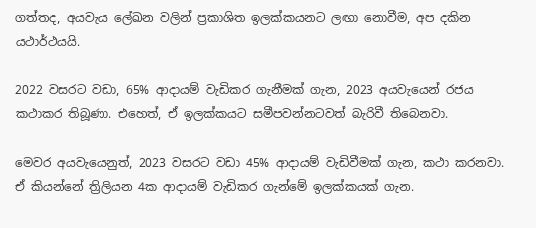ගත්තද, අයවැය ලේඛන වලින් ප්‍රකාශිත ඉලක්කයනට ලඟා නොවීම, අප දකින යථාර්ථයයි.

2022 වසරට වඩා, 65% ආදායම් වැඩිකර ගැනීමක් ගැන, 2023 අයවැයෙන් රජය කථාකර තිබූණා. එහෙත්, ඒ ඉලක්කයට සමීපවන්නටවත් බැරිවී තිබෙනවා.

මෙවර අයවැයෙනුත්, 2023 වසරට වඩා 45% ආදායම් වැඩිවීමක් ගැන, කථා කරනවා. ඒ කියන්නේ ත්‍රිලියන 4ක ආදායම් වැඩිකර ගැන්මේ ඉලක්කයක් ගැන.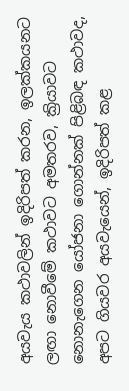අයවැය කථාවලින් ඉදිරිපත් කරන, ඉලක්කයනට ලඟා නොවීමේ කථාවට අමතරව, ක්‍රියාවට නොනැගෙන යෝජනා ගොන්නක් පිළිබඳ කථාවද, අපට ගියවර අයවැයෙන්, ඉදිරිපත් කළ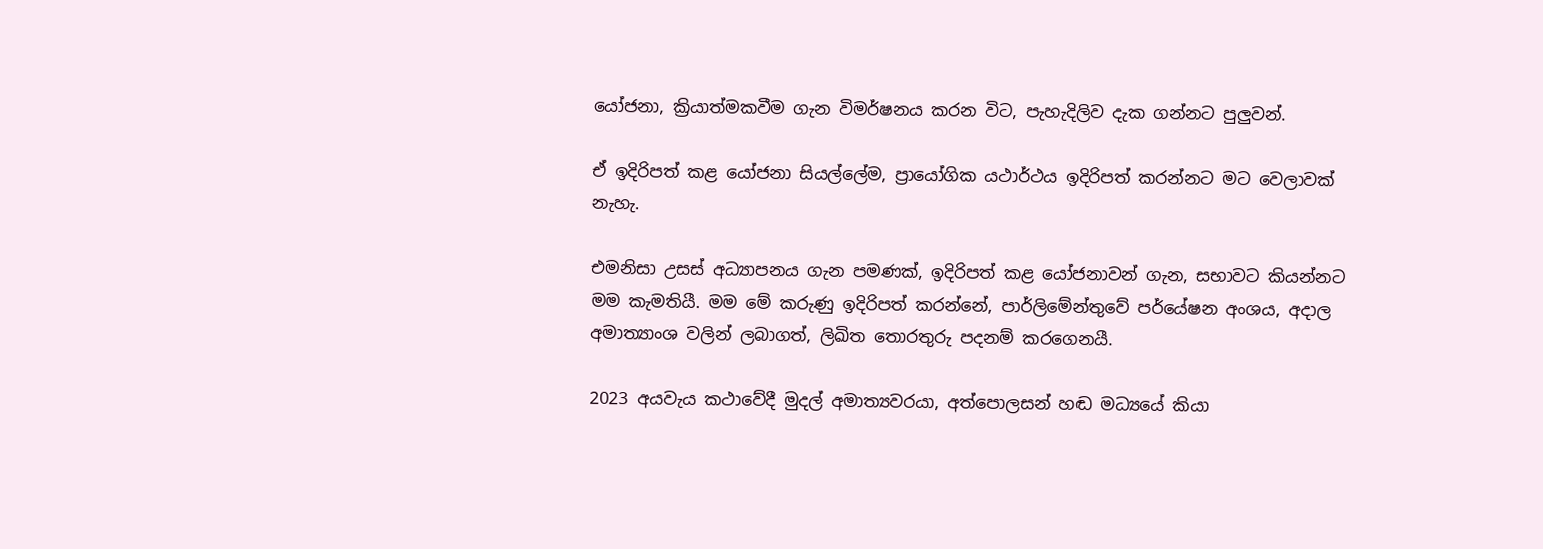යෝජනා, ක්‍රියාත්මකවීම ගැන විමර්ෂනය කරන විට, පැහැදිලිව දැක ගන්නට පුලුවන්.

ඒ ඉදිරිපත් කළ යෝජනා සියල්ලේම, ප්‍රායෝගික යථාර්ථය ඉදිරිපත් කරන්නට මට වෙලාවක් නැහැ.

එමනිසා උසස් අධ්‍යාපනය ගැන පමණක්, ඉදිරිපත් කළ යෝජනාවන් ගැන, සභාවට කියන්නට මම කැමතියී. මම මේ කරුණු ඉදිරිපත් කරන්නේ, පාර්ලිමේන්තුවේ පර්යේෂන අංශය, අදාල අමාත්‍යාංශ වලින් ලබාගත්, ලිඛිත තොරතුරු පදනම් කරගෙනයී.

2023 අයවැය කථාවේදී මුදල් අමාත්‍යවරයා, අත්පොලසන් හඬ මධ්‍යයේ කියා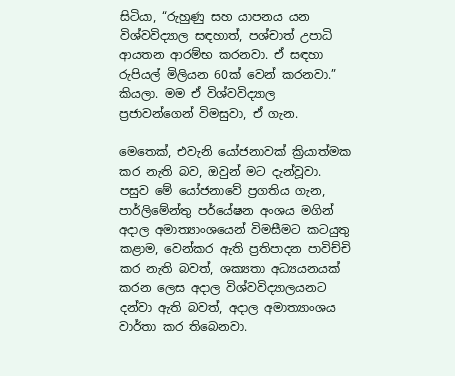සිටියා, “රුහුණු සහ යාපනය යන විශ්වවිද්‍යාල සඳහාත්, පශ්චාත් උපාධි ආයතන ආරම්භ කරනවා. ඒ සඳහා රුපියල් මිලියන 60ක් වෙන් කරනවා.” කියලා. මම ඒ විශ්වවිද්‍යාල ප්‍රජාවන්ගෙන් විමසුවා, ඒ ගැන.

මෙතෙක්, එවැනි යෝජනාවක් ක්‍රියාත්මක කර නැති බව, ඔවුන් මට දැන්වූවා. පසුව මේ යෝජනාවේ ප්‍රගතිය ගැන, පාර්ලිමේන්තු පර්යේෂන අංශය මගින් අදාල අමාත්‍යාංශයෙන් විමසීමට කටයුතු කළාම, වෙන්කර ඇති ප්‍රතිපාදන පාවිච්චි කර නැති බවත්, ශක්‍යතා අධ්‍යයනයක් කරන ලෙස අදාල විශ්වවිද්‍යාලයනට දන්වා ඇති බවත්, අදාල අමාත්‍යාංශය වාර්තා කර තිබෙනවා.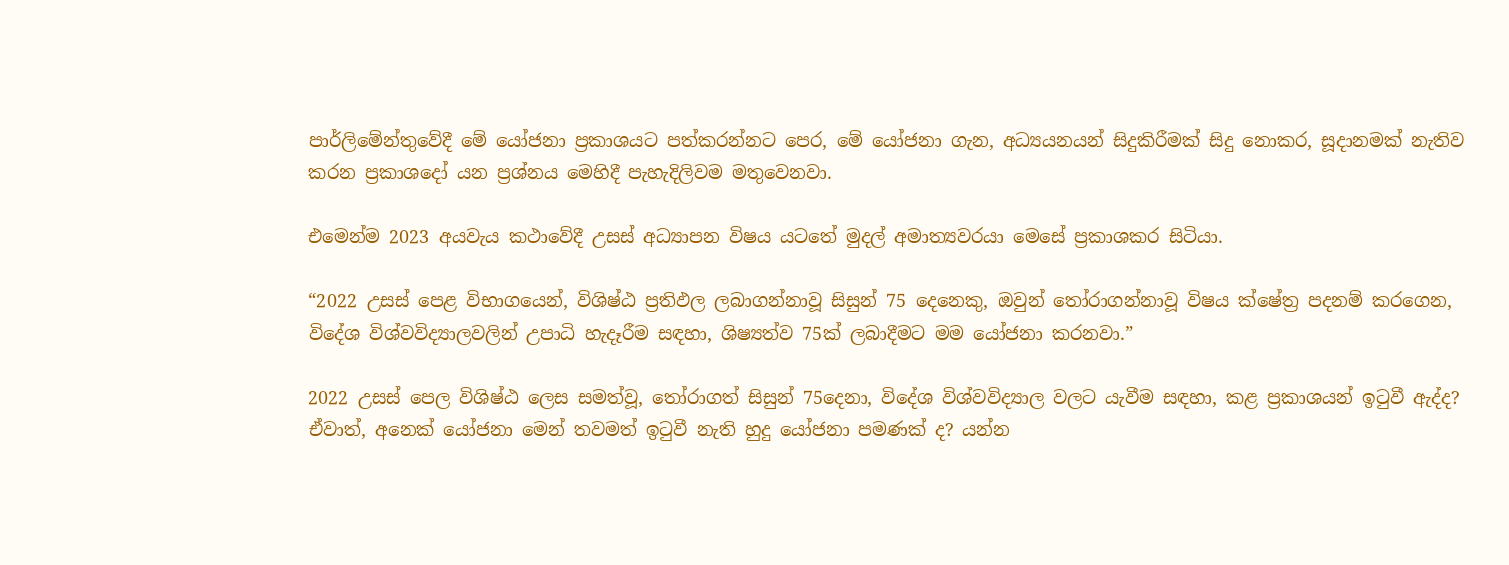පාර්ලිමේන්තුවේදී මේ යෝජනා ප්‍රකාශයට පත්කරන්නට පෙර, මේ යෝජනා ගැන, අධ්‍යයනයන් සිදුකිරීමක් සිදු නොකර, සූදානමක් නැතිව කරන ප්‍රකාශදෝ යන ප්‍රශ්නය මෙහිදී පැහැදිලිවම මතුවෙනවා.

එමෙන්ම 2023 අයවැය කථාවේදී උසස් අධ්‍යාපන විෂය යටතේ මුදල් අමාත්‍යවරයා මෙසේ ප්‍රකාශකර සිටියා.

“2022 උසස් පෙළ විභාගයෙන්, විශිෂ්ඨ ප්‍රතිඵල ලබාගන්නාවූ සිසුන් 75 දෙනෙකු, ඔවුන් තෝරාගන්නාවූ විෂය ක්ෂේත්‍ර පදනම් කරගෙන, විදේශ විශ්වවිද්‍යාලවලින් උපාධි හැදෑරීම සඳහා, ශිෂ්‍යත්ව 75ක් ලබාදීමට මම යෝජනා කරනවා.”

2022 උසස් පෙල විශිෂ්ඨ ලෙස සමත්වූ, තෝරාගත් සිසුන් 75දෙනා, විදේශ විශ්වවිද්‍යාල වලට යැවීම සඳහා, කළ ප්‍රකාශයන් ඉටුවී ඇද්ද? ඒවාත්, අනෙක් යෝජනා මෙන් තවමත් ඉටුවී නැති හුදු යෝජනා පමණක් ද? යන්න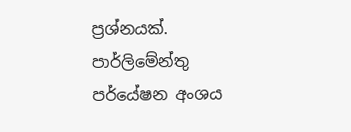ප්‍රශ්නයක්. පාර්ලිමේන්තු පර්යේෂන අංශය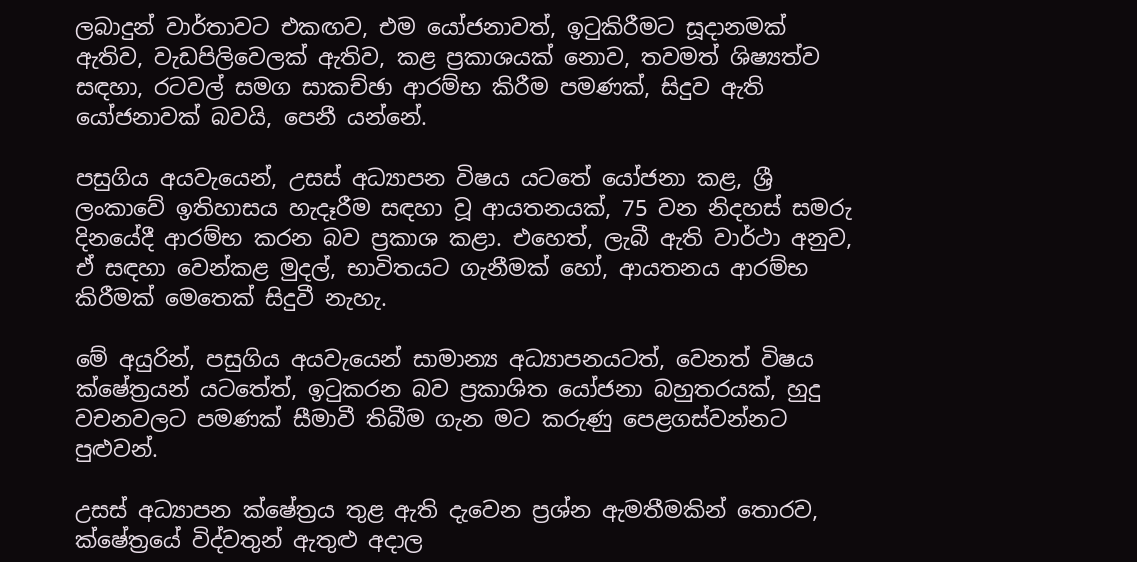ලබාදුන් වාර්තාවට එකඟව, එම යෝජනාවත්, ඉටුකිරීමට සූදානමක් ඇතිව, වැඩපිලිවෙලක් ඇතිව, කළ ප්‍රකාශයක් නොව, තවමත් ශිෂ්‍යත්ව සඳහා, රටවල් සමග සාකච්ඡා ආරම්භ කිරීම පමණක්, සිදුව ඇති යෝජනාවක් බවයි, පෙනී යන්නේ.

පසුගිය අයවැයෙන්, උසස් අධ්‍යාපන විෂය යටතේ යෝජනා කළ, ශ්‍රී ලංකාවේ ඉතිහාසය හැදෑරීම සඳහා වූ ආයතනයක්, 75 වන නිදහස් සමරු දිනයේදී ආරම්භ කරන බව ප්‍රකාශ කළා. එහෙත්, ලැබී ඇති වාර්ථා අනුව, ඒ සඳහා වෙන්කළ මුදල්, භාවිතයට ගැනීමක් හෝ, ආයතනය ආරම්භ කිරීමක් මෙතෙක් සිදුවී නැහැ.

මේ අයුරින්, පසුගිය අයවැයෙන් සාමාන්‍ය අධ්‍යාපනයටත්, වෙනත් විෂය ක්ෂේත්‍රයන් යටතේත්, ඉටුකරන බව ප්‍රකාශිත යෝජනා බහුතරයක්, හුදු වචනවලට පමණක් සීමාවී තිබීම ගැන මට කරුණු පෙළගස්වන්නට පුළුවන්.

උසස් අධ්‍යාපන ක්ෂේත්‍රය තුළ ඇති දැවෙන ප්‍රශ්න ඇමතීමකින් තොරව, ක්ෂේත්‍රයේ විද්වතුන් ඇතුළු අදාල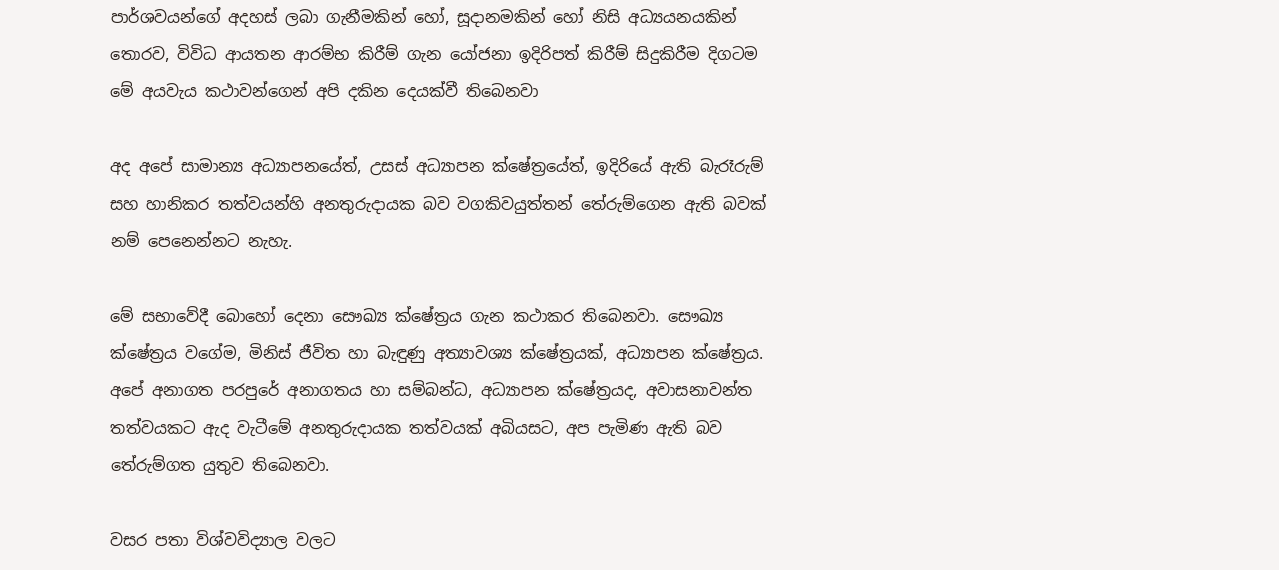පාර්ශවයන්ගේ අදහස් ලබා ගැනීමකින් හෝ, සූදානමකින් හෝ නිසි අධ්‍යයනයකින් තොරව, විවිධ ආයතන ආරම්භ කිරීම් ගැන යෝජනා ඉදිරිපත් කිරීම් සිදුකිරීම දිගටම මේ අයවැය කථාවන්ගෙන් අපි දකින දෙයක්වී තිබෙනවා

අද අපේ සාමාන්‍ය අධ්‍යාපනයේත්, උසස් අධ්‍යාපන ක්ෂේත්‍රයේත්, ඉදිරියේ ඇති බැරෑරුම් සහ හානිකර තත්වයන්හි අනතුරුදායක බව වගකිවයුත්තන් තේරුම්ගෙන ඇති බවක් නම් පෙනෙන්නට නැහැ.

මේ සභාවේදී බොහෝ දෙනා සෞඛ්‍ය ක්ෂේත්‍රය ගැන කථාකර තිබෙනවා. සෞඛ්‍ය ක්ෂේත්‍රය වගේම, මිනිස් ජීවිත හා බැඳුණු අත්‍යාවශ්‍ය ක්ෂේත්‍රයක්, අධ්‍යාපන ක්ෂේත්‍රය. අපේ අනාගත පරපුරේ අනාගතය හා සම්බන්ධ, අධ්‍යාපන ක්ෂේත්‍රයද, අවාසනාවන්ත තත්වයකට ඇද වැටීමේ අනතුරුදායක තත්වයක් අබියසට, අප පැමිණ ඇති බව තේරුම්ගත යුතුව තිබෙනවා.

වසර පතා විශ්වවිද්‍යාල වලට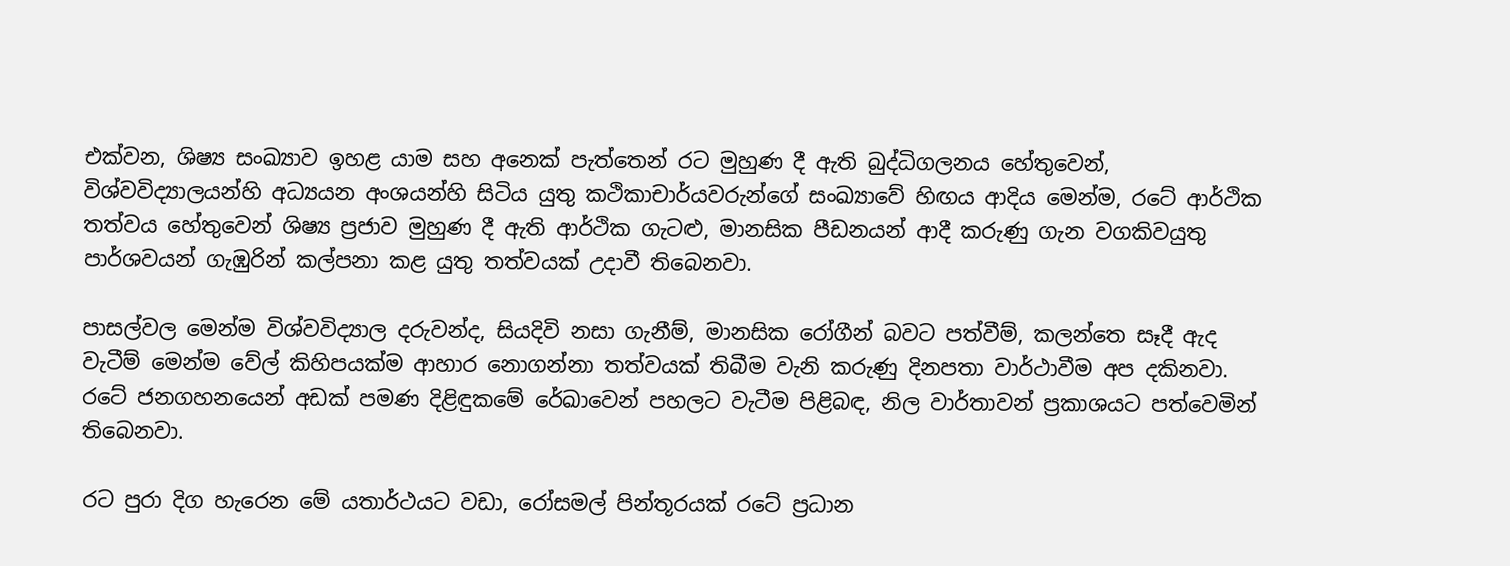එක්වන, ශිෂ්‍ය සංඛ්‍යාව ඉහළ යාම සහ අනෙක් පැත්තෙන් රට මුහුණ දී ඇති බුද්ධිගලනය හේතුවෙන්, විශ්වවිද්‍යාලයන්හි අධ්‍යයන අංශයන්හි සිටිය යුතු කථිකාචාර්යවරුන්ගේ සංඛ්‍යාවේ හිඟය ආදිය මෙන්ම, රටේ ආර්ථික තත්වය හේතුවෙන් ශිෂ්‍ය ප්‍රජාව මුහුණ දී ඇති ආර්ථික ගැටළු, මානසික පීඩනයන් ආදී කරුණු ගැන වගකිවයුතු පාර්ශවයන් ගැඹුරින් කල්පනා කළ යුතු තත්වයක් උදාවී තිබෙනවා.

පාසල්වල මෙන්ම විශ්වවිද්‍යාල දරුවන්ද, සියදිවි නසා ගැනීම්, මානසික රෝගීන් බවට පත්වීම්, කලන්තෙ සෑදී ඇද වැටීම් මෙන්ම වේල් කිහිපයක්ම ආහාර නොගන්නා තත්වයක් තිබීම වැනි කරුණු දිනපතා වාර්ථාවීම අප දකිනවා. රටේ ජනගහනයෙන් අඩක් පමණ දිළිඳුකමේ රේඛාවෙන් පහලට වැටීම පිළිබඳ, නිල වාර්තාවන් ප්‍රකාශයට පත්වෙමින් තිබෙනවා.

රට පුරා දිග හැරෙන මේ යතාර්ථයට වඩා, රෝසමල් පින්තූරයක් රටේ ප්‍රධාන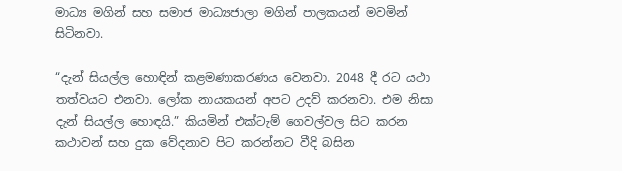මාධ්‍ය මගින් සහ සමාජ මාධ්‍යජාලා මගින් පාලකයන් මවමින් සිටිනවා.

“දැන් සියල්ල හොඳින් කළමණාකරණය වෙනවා. 2048 දී රට යථා තත්වයට එනවා. ලෝක නායකයන් අපට උදව් කරනවා. එම නිසා දැන් සියල්ල හොඳයි.” කියමින් එක්ටැම් ගෙවල්වල සිට කරන කථාවන් සහ දුක වේදනාව පිට කරන්නට වීදි බසින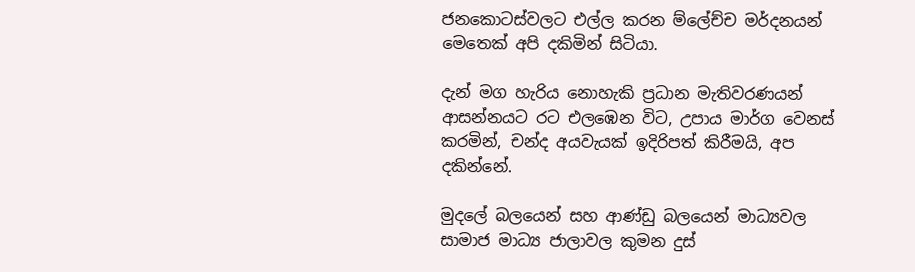ජනකොටස්වලට එල්ල කරන ම්ලේච්ච මර්දනයන් මෙතෙක් අපි දකිමින් සිටියා.

දැන් මග හැරිය නොහැකි ප්‍රධාන මැතිවරණයන් ආසන්නයට රට එලඹෙන විට, උපාය මාර්ග වෙනස් කරමින්, චන්ද අයවැයක් ඉදිරිපත් කිරීමයි, අප දකින්නේ.

මුදලේ බලයෙන් සහ ආණ්ඩු බලයෙන් මාධ්‍යවල සාමාජ මාධ්‍ය ජාලාවල කුමන දුස්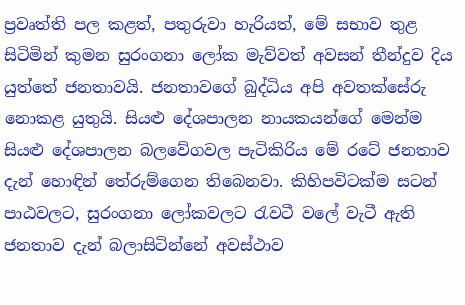ප්‍රවෘත්ති පල කළත්, පතුරුවා හැරියත්, මේ සභාව තුළ සිටිමින් කුමන සුරංගනා ලෝක මැව්වත් අවසන් තීන්දුව දිය යුත්තේ ජනතාවයි. ජනතාවගේ බුද්ධිය අපි අවතක්සේරු නොකළ යුතුයි. සියළු දේශපාලන නායකයන්ගේ මෙන්ම සියළු දේශපාලන බලවේගවල පැටිකිරිය මේ රටේ ජනතාව දැන් හොඳින් තේරුම්ගෙන තිබෙනවා. කිහිපවිටක්ම සටන් පාඨවලට, සුරංගනා ලෝකවලට රැවටී වලේ වැටී ඇති ජනතාව දැන් බලාසිටින්නේ අවස්ථාව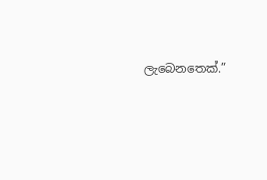ලැබෙනතෙක්.”